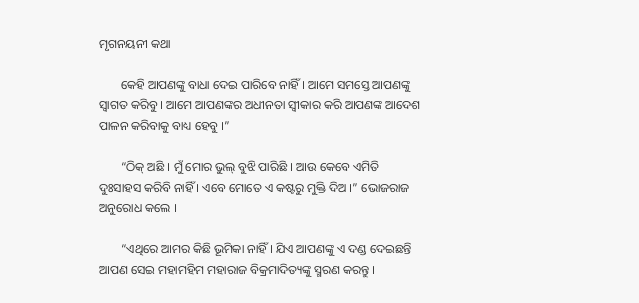ମୃଗନୟନୀ କଥା

       କେହି ଆପଣଙ୍କୁ ବାଧା ଦେଇ ପାରିବେ ନାହିଁ । ଆମେ ସମସ୍ତେ ଆପଣଙ୍କୁ ସ୍ୱାଗତ କରିବୁ । ଆମେ ଆପଣଙ୍କର ଅଧୀନତା ସ୍ୱୀକାର କରି ଆପଣଙ୍କ ଆଦେଶ ପାଳନ କରିବାକୁ ବାଧ୍ୟ ହେବୁ ।”

       “ଠିକ୍ ଅଛି । ମୁଁ ମୋର ଭୁଲ୍ ବୁଝି ପାରିଛି । ଆଉ କେବେ ଏମିତି ଦୁଃସାହସ କରିବି ନାହିଁ । ଏବେ ମୋତେ ଏ କଷ୍ଟରୁ ମୁକ୍ତି ଦିଅ ।” ଭୋଜରାଜ ଅନୁରୋଧ କଲେ ।

       “ଏଥିରେ ଆମର କିଛି ଭୂମିକା ନାହିଁ । ଯିଏ ଆପଣଙ୍କୁ ଏ ଦଣ୍ଡ ଦେଇଛନ୍ତି ଆପଣ ସେଇ ମହାମହିମ ମହାରାଜ ବିକ୍ରମାଦିତ୍ୟଙ୍କୁ ସ୍ମରଣ କରନ୍ତୁ ।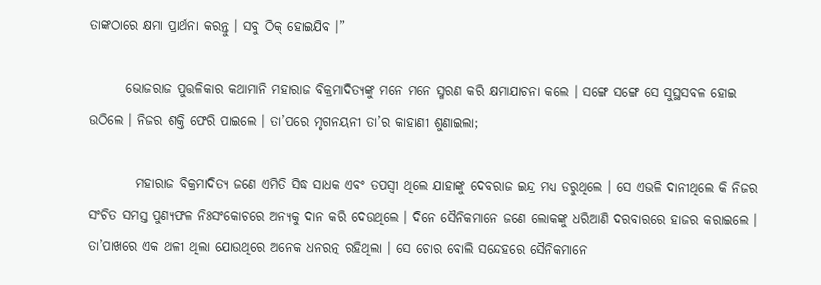ତାଙ୍କଠାରେ କ୍ଷମା ପ୍ରାର୍ଥନା କରନ୍ତୁ । ସବୁ ଠିକ୍ ହୋଇଯିବ ।”

       ଭୋଜରାଜ ପୁତ୍ତଳିକାର କଥାମାନି ମହାରାଜ ବିକ୍ରମାଦିତ୍ୟଙ୍କୁ ମନେ ମନେ ସ୍ମରଣ କରି କ୍ଷମାଯାଚନା କଲେ । ସଙ୍ଗେ ସଙ୍ଗେ ସେ ସୁସ୍ଥସବଳ ହୋଇ ଉଠିଲେ । ନିଜର ଶକ୍ତି ଫେରି ପାଇଲେ । ତା’ପରେ ମୃଗନୟନୀ ତା’ର କାହାଣୀ ଶୁଣାଇଲା;

         ମହାରାଜ ବିକ୍ରମାଦିତ୍ୟ ଜଣେ ଏମିତି ସିଦ୍ଧ ସାଧକ ଏବଂ ତପସ୍ୱୀ ଥିଲେ ଯାହାଙ୍କୁ ଦେବରାଜ ଇନ୍ଦ୍ର ମଧ୍ୟ ଡରୁଥିଲେ । ସେ ଏଭଳି ଦାନୀଥିଲେ କି ନିଜର ସଂଚିତ ସମସ୍ତ ପୁଣ୍ୟଫଳ ନିଃସଂକୋଚରେ ଅନ୍ୟକୁ ଦାନ କରି ଦେଉଥିଲେ । ଦିନେ ସୈନିକମାନେ ଜଣେ ଲୋକଙ୍କୁ ଧରିଆଣି ଦରବାରରେ ହାଜର କରାଇଲେ । ତା’ପାଖରେ ଏକ ଥଳୀ ଥିଲା ଯୋଉଥିରେ ଅନେକ ଧନରତ୍ନ ରହିଥିଲା । ସେ ଚୋର ବୋଲି ସନ୍ଦେହରେ ସୈନିକମାନେ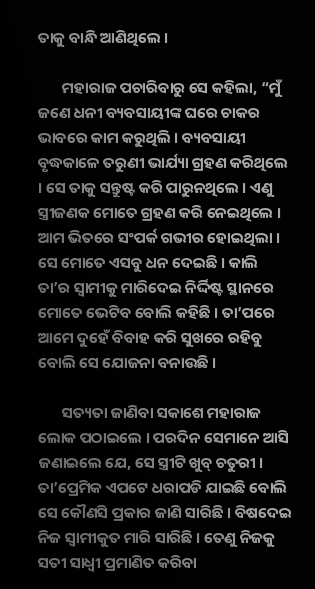ତାକୁ ବାନ୍ଧି ଆଣିଥିଲେ ।

       ମହାରାଜ ପଚାରିବାରୁ ସେ କହିଲା, “ମୁଁ ଜଣେ ଧନୀ ବ୍ୟବସାୟୀଙ୍କ ଘରେ ଚାକର ଭାବରେ କାମ କରୁଥିଲି । ବ୍ୟବସାୟୀ ବୃଦ୍ଧକାଳେ ତରୁଣୀ ଭାର୍ଯ୍ୟା ଗ୍ରହଣ କରିଥିଲେ । ସେ ତାକୁ ସନ୍ତୁଷ୍ଟ କରି ପାରୁନଥିଲେ । ଏଣୁ ସ୍ତ୍ରୀଜଣକ ମୋତେ ଗ୍ରହଣ କରି ନେଇଥିଲେ । ଆମ ଭିତରେ ସଂପର୍କ ଗଭୀର ହୋଇଥିଲା । ସେ ମୋତେ ଏସବୁ ଧନ ଦେଇଛି । କାଲି ତା’ର ସ୍ୱାମୀକୁ ମାରିଦେଇ ନିର୍ଦ୍ଦିଷ୍ଟ ସ୍ଥାନରେ ମୋତେ ଭେଟିବ ବୋଲି କହିଛି । ତା’ପରେ ଆମେ ଦୁହେଁ ବିବାହ କରି ସୁଖରେ ରହିବୁ ବୋଲି ସେ ଯୋଜନା ବନାଉଛି ।

       ସତ୍ୟତା ଜାଣିବା ସକାଶେ ମହାରାଜ ଲୋକ ପଠାଇଲେ । ପରଦିନ ସେମାନେ ଆସି ଜଣାଇଲେ ଯେ, ସେ ସ୍ତ୍ରୀଟି ଖୁବ୍ ଚତୁରୀ । ତା’ପ୍ରେମିକ ଏପଟେ ଧରାପଡି ଯାଇଛି ବୋଲି ସେ କୌଣସି ପ୍ରକାର ଜାଣି ସାରିଛି । ବିଷଦେଇ ନିଜ ସ୍ୱାମୀକୁତ ମାରି ସାରିଛି । ତେଣୁ ନିଜକୁ ସତୀ ସାଧ୍ୱୀ ପ୍ରମାଣିତ କରିବା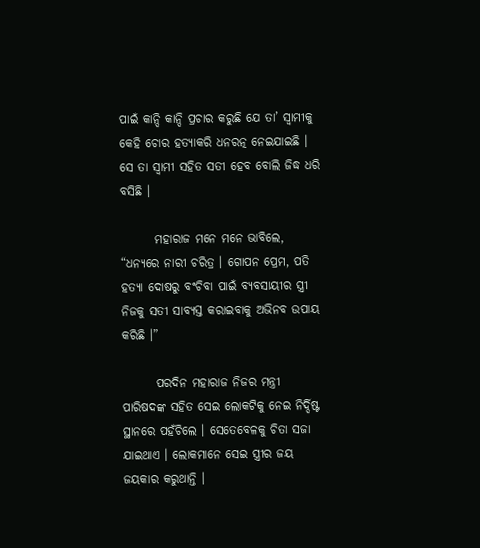ପାଇଁ କାନ୍ଦି କାନ୍ଦି ପ୍ରଚାର କରୁଛି ଯେ ତା’ ସ୍ୱାମୀକୁ କେହି ଚୋର ହତ୍ୟାକରି ଧନରତ୍ନ ନେଇଯାଇଛି । ସେ ତା ସ୍ୱାମୀ ସହିତ ସତୀ ହେବ ବୋଲି ଜିଦ୍ଧ ଧରି ବସିଛି ।

       ମହାରାଜ ମନେ ମନେ ଭାବିଲେ, “ଧନ୍ୟରେ ନାରୀ ଚରିତ୍ର । ଗୋପନ ପ୍ରେମ, ପତି ହତ୍ୟା ଦୋଷରୁ ବଂଚିବା ପାଇଁ ବ୍ୟବସାୟୀର ସ୍ତ୍ରୀ ନିଜକୁ ସତୀ ସାବ୍ୟସ୍ତ କରାଇବାକୁ ଅଭିନବ ଉପାୟ କରିଛି ।”

       ପରଦିନ ମହାରାଜ ନିଜର ମନ୍ତ୍ରୀ ପାରିଷଦଙ୍କ ସହିତ ସେଇ ଲୋକଟିକୁ ନେଇ ନିର୍ଦ୍ଦିଷ୍ଟ ସ୍ଥାନରେ ପହଁଚିଲେ । ସେତେବେଳକୁ ଚିତା ସଜା ଯାଇଥାଏ । ଲୋକମାନେ ସେଇ ସ୍ତ୍ରୀର ଜୟ ଜୟକାର କରୁଥାନ୍ତି ।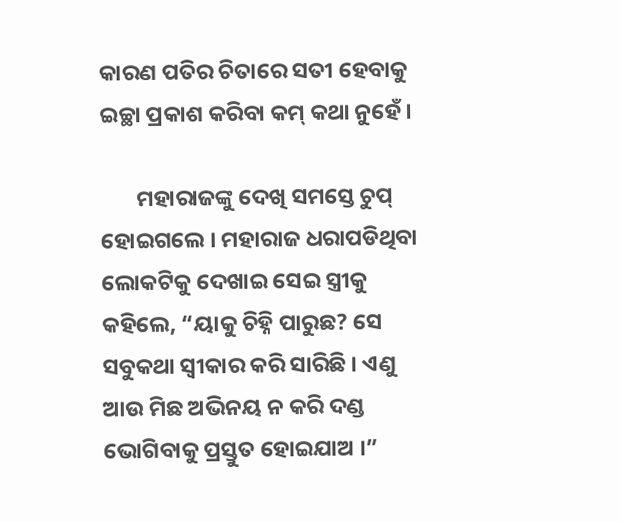କାରଣ ପତିର ଚିତାରେ ସତୀ ହେବାକୁ ଇଚ୍ଛା ପ୍ରକାଶ କରିବା କମ୍ କଥା ନୁହେଁ ।

       ମହାରାଜଙ୍କୁ ଦେଖି ସମସ୍ତେ ଚୁପ୍ ହୋଇଗଲେ । ମହାରାଜ ଧରାପଡିଥିବା ଲୋକଟିକୁ ଦେଖାଇ ସେଇ ସ୍ତ୍ରୀକୁ କହିଲେ, “ୟାକୁ ଚିହ୍ନି ପାରୁଛ? ସେ ସବୁକଥା ସ୍ୱୀକାର କରି ସାରିଛି । ଏଣୁ ଆଉ ମିଛ ଅଭିନୟ ନ କରି ଦଣ୍ଡ ଭୋଗିବାକୁ ପ୍ରସ୍ତୁତ ହୋଇଯାଅ ।”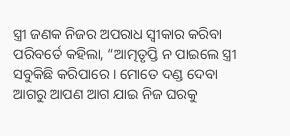ସ୍ତ୍ରୀ ଜଣକ ନିଜର ଅପରାଧ ସ୍ୱୀକାର କରିବା ପରିବର୍ତେ କହିଲା, “ଆତ୍ମତୃପ୍ତି ନ ପାଇଲେ ସ୍ତ୍ରୀ ସବୁକିଛି କରିପାରେ । ମୋତେ ଦଣ୍ଡ ଦେବା ଆଗରୁ ଆପଣ ଆଗ ଯାଇ ନିଜ ଘରକୁ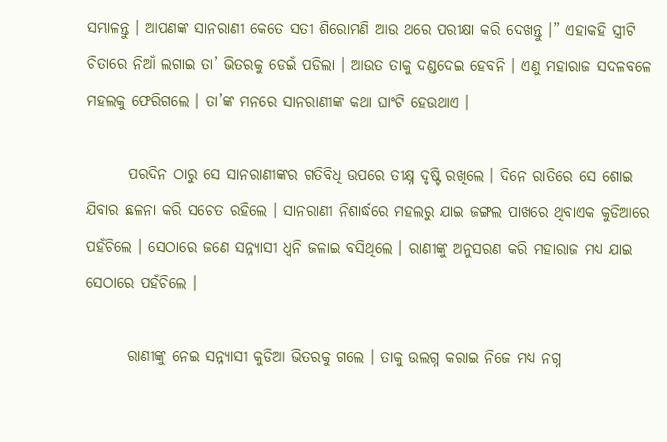ସମ୍ଭାଳନ୍ତୁ । ଆପଣଙ୍କ ସାନରାଣୀ କେତେ ସତୀ ଶିରୋମଣି ଆଉ ଥରେ ପରୀକ୍ଷା କରି ଦେଖନ୍ତୁ ।” ଏହାକହି ସ୍ତ୍ରୀଟି ଚିତାରେ ନିଆଁ ଲଗାଇ ତା’ ଭିତରକୁ ଡେଇଁ ପଡିଲା । ଆଉତ ତାକୁ ଦଣ୍ଡଦେଇ ହେବନି । ଏଣୁ ମହାରାଜ ସଦଳବଳେ ମହଲକୁ ଫେରିଗଲେ । ତା’ଙ୍କ ମନରେ ସାନରାଣୀଙ୍କ କଥା ଘାଂଟି ହେଉଥାଏ ।

       ପରଦିନ ଠାରୁ ସେ ସାନରାଣୀଙ୍କର ଗତିବିଧି ଉପରେ ତୀକ୍ଷ୍ନ ଦୃଷ୍ଟି ରଖିଲେ । ଦିନେ ରାତିରେ ସେ ଶୋଇ ଯିବାର ଛଳନା କରି ସଚେତ ରହିଲେ । ସାନରାଣୀ ନିଶାର୍ଦ୍ଧରେ ମହଲରୁ ଯାଇ ଜଙ୍ଗଲ ପାଖରେ ଥିବାଏକ କୁଡିଆରେ ପହଁଚିଲେ । ସେଠାରେ ଜଣେ ସନ୍ନ୍ୟାସୀ ଧ୍ୱନି ଜଳାଇ ବସିଥିଲେ । ରାଣୀଙ୍କୁ ଅନୁସରଣ କରି ମହାରାଜ ମଧ୍ୟ ଯାଇ ସେଠାରେ ପହଁଚିଲେ ।

       ରାଣୀଙ୍କୁ ନେଇ ସନ୍ନ୍ୟାସୀ କୁଡିଆ ଭିତରକୁ ଗଲେ । ତାକୁ ଉଲଗ୍ନ କରାଇ ନିଜେ ମଧ୍ୟ ନଗ୍ନ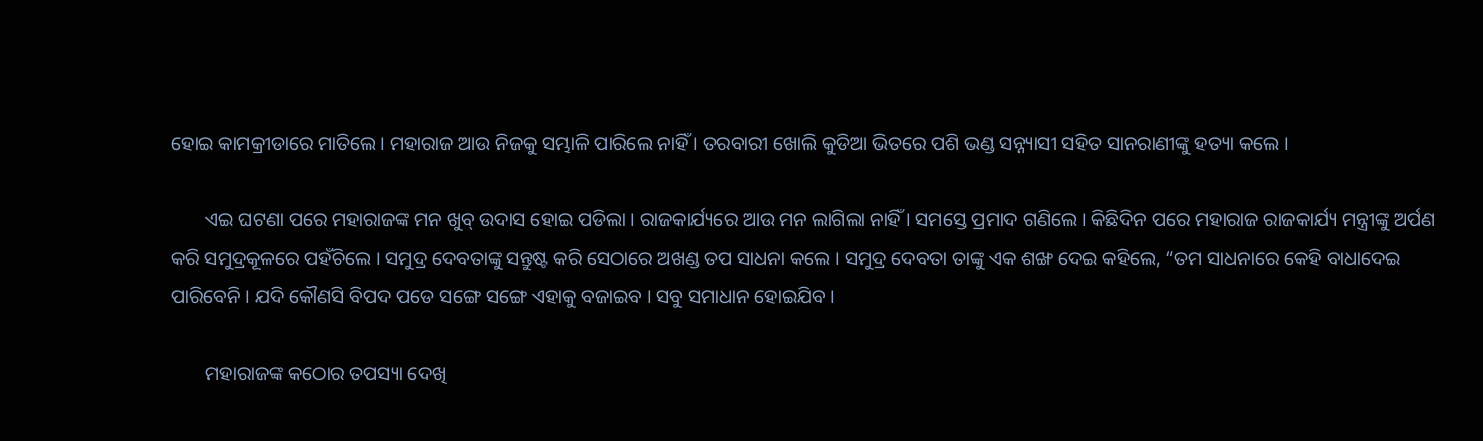ହୋଇ କାମକ୍ରୀଡାରେ ମାତିଲେ । ମହାରାଜ ଆଉ ନିଜକୁ ସମ୍ଭାଳି ପାରିଲେ ନାହିଁ । ତରବାରୀ ଖୋଲି କୁଡିଆ ଭିତରେ ପଶି ଭଣ୍ଡ ସନ୍ନ୍ୟାସୀ ସହିତ ସାନରାଣୀଙ୍କୁ ହତ୍ୟା କଲେ ।

       ଏଇ ଘଟଣା ପରେ ମହାରାଜଙ୍କ ମନ ଖୁବ୍ ଉଦାସ ହୋଇ ପଡିଲା । ରାଜକାର୍ଯ୍ୟରେ ଆଉ ମନ ଲାଗିଲା ନାହିଁ । ସମସ୍ତେ ପ୍ରମାଦ ଗଣିଲେ । କିଛିଦିନ ପରେ ମହାରାଜ ରାଜକାର୍ଯ୍ୟ ମନ୍ତ୍ରୀଙ୍କୁ ଅର୍ପଣ କରି ସମୁଦ୍ରକୂଳରେ ପହଁଚିଲେ । ସମୁଦ୍ର ଦେବତାଙ୍କୁ ସନ୍ତୁଷ୍ଟ କରି ସେଠାରେ ଅଖଣ୍ଡ ତପ ସାଧନା କଲେ । ସମୁଦ୍ର ଦେବତା ତାଙ୍କୁ ଏକ ଶଙ୍ଖ ଦେଇ କହିଲେ, “ତମ ସାଧନାରେ କେହି ବାଧାଦେଇ ପାରିବେନି । ଯଦି କୌଣସି ବିପଦ ପଡେ ସଙ୍ଗେ ସଙ୍ଗେ ଏହାକୁ ବଜାଇବ । ସବୁ ସମାଧାନ ହୋଇଯିବ ।

       ମହାରାଜଙ୍କ କଠୋର ତପସ୍ୟା ଦେଖି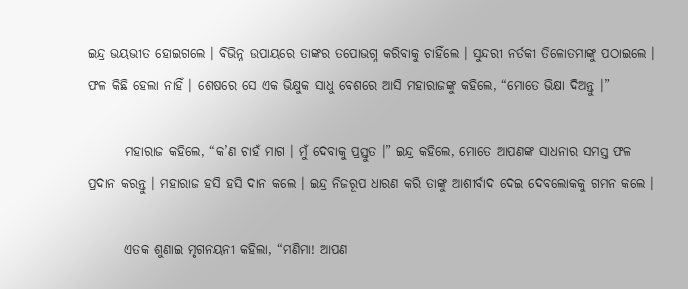ଇନ୍ଦ୍ର ଭୟଭୀତ ହୋଇଗଲେ । ବିଭିନ୍ନ ଉପାୟରେ ତାଙ୍କର ତପୋଭଗ୍ନ କରିବାକୁ ଚାହିଁଲେ । ସୁନ୍ଦରୀ ନର୍ତକୀ ତିଳୋତମାଙ୍କୁ ପଠାଇଲେ । ଫଳ କିଛି ହେଲା ନାହିଁ । ଶେଷରେ ସେ ଏକ ଭିକ୍ଷୁକ ସାଧୁ ବେଶରେ ଆସି ମହାରାଜଙ୍କୁ କହିଲେ, “ମୋତେ ଭିକ୍ଷା ଦିଅନ୍ତୁ ।”

       ମହାରାଜ କହିଲେ, “କ’ଣ ଚାହଁ ମାଗ । ମୁଁ ଦେବାକୁ ପ୍ରସ୍ତୁତ ।” ଇନ୍ଦ୍ର କହିଲେ, ମୋତେ ଆପଣଙ୍କ ସାଧନାର ସମସ୍ତ ଫଳ ପ୍ରଦାନ କରନ୍ତୁ । ମହାରାଜ ହସି ହସି ଦାନ କଲେ । ଇନ୍ଦ୍ର ନିଜରୂପ ଧାରଣ କରି ତାଙ୍କୁ ଆଶୀର୍ବାଦ ଦେଇ ଦେବଲୋକକୁ ଗମନ କଲେ ।

       ଏତକ ଶୁଣାଇ ମୃଗନୟନୀ କହିଲା, “ମଣିମା! ଆପଣ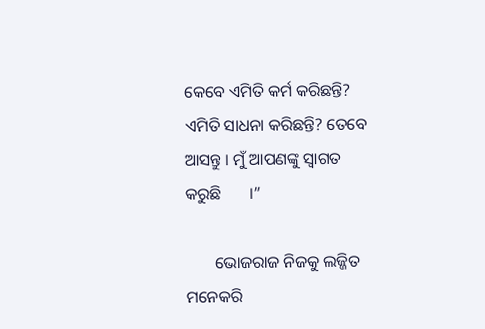କେବେ ଏମିତି କର୍ମ କରିଛନ୍ତି? ଏମିତି ସାଧନା କରିଛନ୍ତି? ତେବେ ଆସନ୍ତୁ । ମୁଁ ଆପଣଙ୍କୁ ସ୍ୱାଗତ କରୁଛି       ।”

       ଭୋଜରାଜ ନିଜକୁ ଲଜ୍ଜିତ ମନେକରି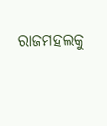ରାଜମହଲକୁ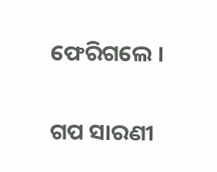ଫେରିଗଲେ ।


ଗପ ସାରଣୀ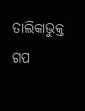ତାଲିକାଭୁକ୍ତ ଗପ